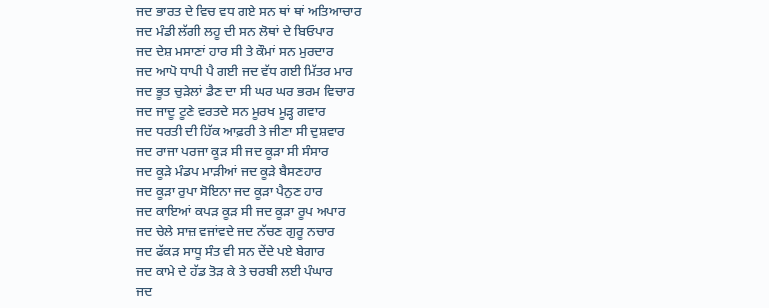ਜਦ ਭਾਰਤ ਦੇ ਵਿਚ ਵਧ ਗਏ ਸਨ ਥਾਂ ਥਾਂ ਅਤਿਆਚਾਰ
ਜਦ ਮੰਡੀ ਲੱਗੀ ਲਹੂ ਦੀ ਸਨ ਲੋਥਾਂ ਦੇ ਬਿਓਪਾਰ
ਜਦ ਦੇਸ਼ ਮਸਾਣਾਂ ਹਾਰ ਸੀ ਤੇ ਕੌਮਾਂ ਸਨ ਮੁਰਦਾਰ
ਜਦ ਆਪੋ ਧਾਪੀ ਪੈ ਗਈ ਜਦ ਵੱਧ ਗਈ ਮਿੱਤਰ ਮਾਰ
ਜਦ ਭੂਤ ਚੁੜੇਲਾਂ ਡੈਣ ਦਾ ਸੀ ਘਰ ਘਰ ਭਰਮ ਵਿਚਾਰ
ਜਦ ਜਾਦੂ ਟੂਣੇ ਵਰਤਦੇ ਸਨ ਮੂਰਖ ਮੂੜ੍ਹ ਗਵਾਰ
ਜਦ ਧਰਤੀ ਦੀ ਹਿੱਕ ਆਫ਼ਰੀ ਤੇ ਜੀਣਾ ਸੀ ਦੁਸ਼ਵਾਰ
ਜਦ ਰਾਜਾ ਪਰਜਾ ਕੂੜ ਸੀ ਜਦ ਕੂੜਾ ਸੀ ਸੰਸਾਰ
ਜਦ ਕੂੜੇ ਮੰਡਪ ਮਾੜੀਆਂ ਜਦ ਕੂੜੇ ਬੈਸਣਹਾਰ
ਜਦ ਕੂੜਾ ਰੁਪਾ ਸੋਇਨਾ ਜਦ ਕੂੜਾ ਪੈਨੁਣ ਹਾਰ
ਜਦ ਕਾਇਆਂ ਕਪੜ ਕੂੜ ਸੀ ਜਦ ਕੂੜਾ ਰੂਪ ਅਪਾਰ
ਜਦ ਚੇਲੇ ਸਾਜ਼ ਵਜਾਂਵਦੇ ਜਦ ਨੱਚਣ ਗੁਰੂ ਨਚਾਰ
ਜਦ ਫੱਕੜ ਸਾਧੂ ਸੰਤ ਵੀ ਸਨ ਦੇਂਦੇ ਪਏ ਬੇਗਾਰ
ਜਦ ਕਾਮੇ ਦੇ ਹੱਡ ਤੋੜ ਕੇ ਤੇ ਚਰਬੀ ਲਈ ਪੰਘਾਰ
ਜਦ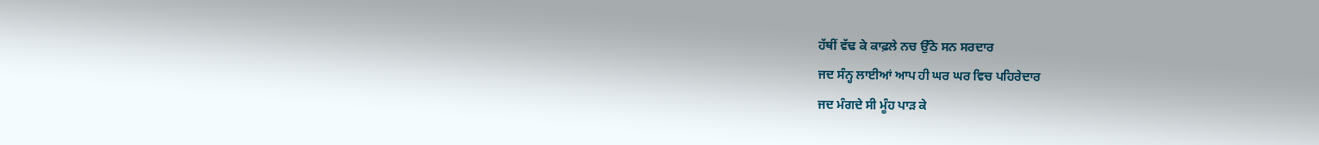ਹੱਥੀਂ ਵੱਢ ਕੇ ਕਾਫ਼ਲੇ ਨਚ ਉੱਠੇ ਸਨ ਸਰਦਾਰ
ਜਦ ਸੰਨ੍ਹ ਲਾਈਆਂ ਆਪ ਹੀ ਘਰ ਘਰ ਵਿਚ ਪਹਿਰੇਦਾਰ
ਜਦ ਮੰਗਦੇ ਸੀ ਮੂੰਹ ਪਾੜ ਕੇ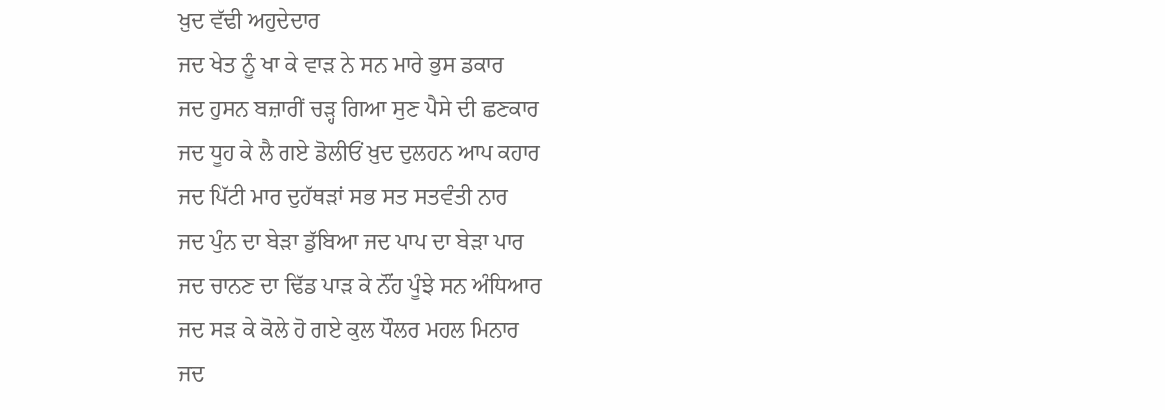ਖ਼ੁਦ ਵੱਢੀ ਅਹੁਦੇਦਾਰ
ਜਦ ਖੇਤ ਨੂੰ ਖਾ ਕੇ ਵਾੜ ਨੇ ਸਨ ਮਾਰੇ ਭੁਸ ਡਕਾਰ
ਜਦ ਹੁਸਨ ਬਜ਼ਾਰੀਂ ਚੜ੍ਹ ਗਿਆ ਸੁਣ ਪੈਸੇ ਦੀ ਛਣਕਾਰ
ਜਦ ਧੂਹ ਕੇ ਲੈ ਗਏ ਡੋਲੀਓਂ ਖ਼ੁਦ ਦੁਲਹਨ ਆਪ ਕਹਾਰ
ਜਦ ਪਿੱਟੀ ਮਾਰ ਦੁਹੱਥੜਾਂ ਸਭ ਸਤ ਸਤਵੰਤੀ ਨਾਰ
ਜਦ ਪੁੰਨ ਦਾ ਬੇੜਾ ਡੁੱਬਿਆ ਜਦ ਪਾਪ ਦਾ ਬੇੜਾ ਪਾਰ
ਜਦ ਚਾਨਣ ਦਾ ਢਿੱਡ ਪਾੜ ਕੇ ਨੌਂਹ ਪੂੰਝੇ ਸਨ ਅੰਧਿਆਰ
ਜਦ ਸੜ ਕੇ ਕੋਲੇ ਹੋ ਗਏ ਕੁਲ ਧੌਲਰ ਮਹਲ ਮਿਨਾਰ
ਜਦ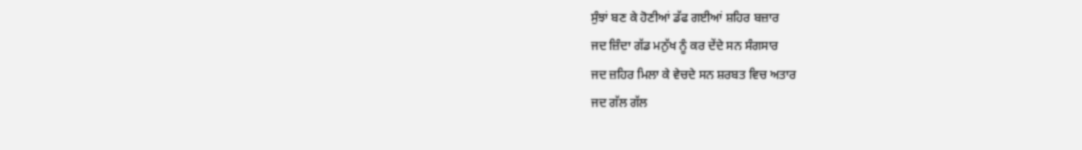ਸੁੰਝਾਂ ਬਣ ਕੇ ਹੋਣੀਆਂ ਡੱਫ ਗਈਆਂ ਸ਼ਹਿਰ ਬਜ਼ਾਰ
ਜਦ ਜ਼ਿੰਦਾ ਗੱਡ ਮਨੁੱਖ ਨੂੰ ਕਰ ਦੇਂਦੇ ਸਨ ਸੰਗਸਾਰ
ਜਦ ਜ਼ਹਿਰ ਮਿਲਾ ਕੇ ਵੇਚਦੇ ਸਨ ਸ਼ਰਬਤ ਵਿਚ ਅਤਾਰ
ਜਦ ਗੱਲ ਗੱਲ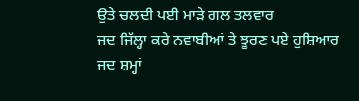ਉਤੇ ਚਲਦੀ ਪਈ ਮਾੜੇ ਗਲ ਤਲਵਾਰ
ਜਦ ਜਿੱਲ੍ਹਾ ਕਰੇ ਨਵਾਬੀਆਂ ਤੇ ਝੂਰਣ ਪਏ ਹੁਸ਼ਿਆਰ
ਜਦ ਸ਼ਮ੍ਹਾਂ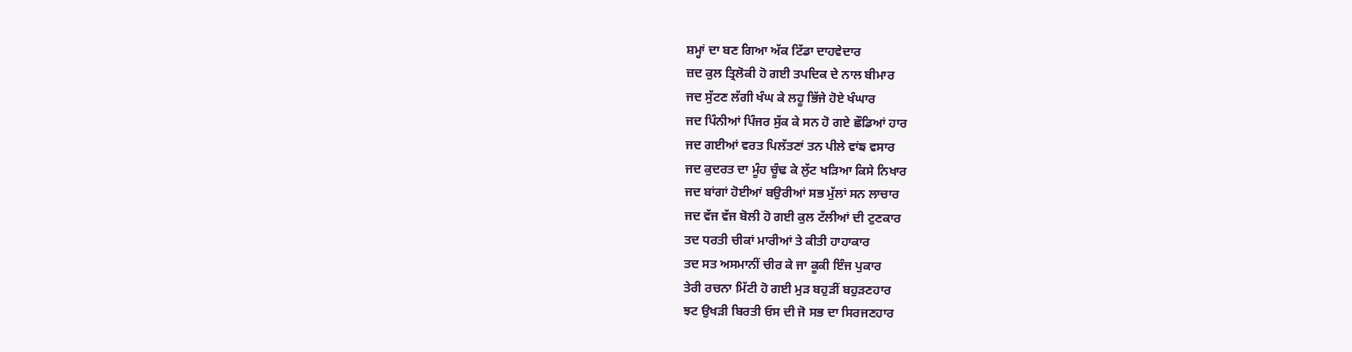ਸ਼ਮ੍ਹਾਂ ਦਾ ਬਣ ਗਿਆ ਅੱਕ ਟਿੱਡਾ ਦਾਹਵੇਦਾਰ
ਜ਼ਦ ਕੁਲ ਤ੍ਰਿਲੋਕੀ ਹੋ ਗਈ ਤਪਦਿਕ ਦੇ ਨਾਲ ਬੀਮਾਰ
ਜਦ ਸੁੱਟਣ ਲੱਗੀ ਖੰਘ ਕੇ ਲਹੂ ਭਿੱਜੇ ਹੋਏ ਖੰਘਾਰ
ਜਦ ਪਿੰਨੀਆਂ ਪਿੰਜਰ ਸੁੱਕ ਕੇ ਸਨ ਹੋ ਗਏ ਛੌਡਿਆਂ ਹਾਰ
ਜਦ ਗਈਆਂ ਵਰਤ ਪਿਲੱਤਣਾਂ ਤਨ ਪੀਲੇ ਵਾਂਙ ਵਸਾਰ
ਜਦ ਕੁਦਰਤ ਦਾ ਮੂੰਹ ਚੂੰਢ ਕੇ ਲੁੱਟ ਖੜਿਆ ਕਿਸੇ ਨਿਖਾਰ
ਜਦ ਬਾਂਗਾਂ ਹੋਈਆਂ ਬਉਰੀਆਂ ਸਭ ਮੁੱਲਾਂ ਸਨ ਲਾਚਾਰ
ਜਦ ਵੱਜ ਵੱਜ ਬੋਲੀ ਹੋ ਗਈ ਕੁਲ ਟੱਲੀਆਂ ਦੀ ਟੁਣਕਾਰ
ਤਦ ਧਰਤੀ ਚੀਕਾਂ ਮਾਰੀਆਂ ਤੇ ਕੀਤੀ ਹਾਹਾਕਾਰ
ਤਦ ਸਤ ਅਸਮਾਨੀਂ ਚੀਰ ਕੇ ਜਾ ਕੂਕੀ ਇੰਜ ਪੁਕਾਰ
ਤੇਰੀ ਰਚਨਾ ਮਿੱਟੀ ਹੋ ਗਈ ਮੁੜ ਬਹੁੜੀਂ ਬਹੁੜਣਹਾਰ
ਝਟ ਉਖੜੀ ਬਿਰਤੀ ਓਸ ਦੀ ਜੋ ਸਭ ਦਾ ਸਿਰਜਣਹਾਰ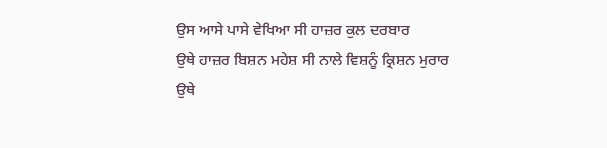ਉਸ ਆਸੇ ਪਾਸੇ ਵੇਖਿਆ ਸੀ ਹਾਜ਼ਰ ਕੁਲ ਦਰਬਾਰ
ਉਥੇ ਹਾਜ਼ਰ ਬਿਸ਼ਨ ਮਹੇਸ਼ ਸੀ ਨਾਲੇ ਵਿਸ਼ਨੂੰ ਕ੍ਰਿਸ਼ਨ ਮੁਰਾਰ
ਉਥੇ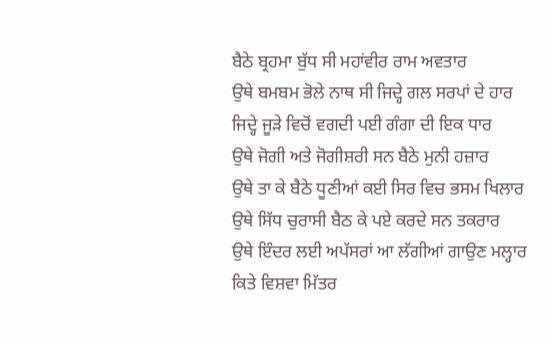ਬੈਠੇ ਬ੍ਰਹਮਾ ਬੁੱਧ ਸੀ ਮਹਾਂਵੀਰ ਰਾਮ ਅਵਤਾਰ
ਉਥੇ ਬਮਬਮ ਭੋਲੇ ਨਾਥ ਸੀ ਜਿਦ੍ਹੇ ਗਲ ਸਰਪਾਂ ਦੇ ਹਾਰ
ਜਿਦ੍ਹੇ ਜੂੜੇ ਵਿਚੋਂ ਵਗਦੀ ਪਈ ਗੰਗਾ ਦੀ ਇਕ ਧਾਰ
ਉਥੇ ਜੋਗੀ ਅਤੇ ਜੋਗੀਸ਼ਰੀ ਸਨ ਬੈਠੇ ਮੁਨੀ ਹਜ਼ਾਰ
ਉਥੇ ਤਾ ਕੇ ਬੈਠੇ ਧੂਣੀਆਂ ਕਈ ਸਿਰ ਵਿਚ ਭਸਮ ਖਿਲਾਰ
ਉਥੇ ਸਿੱਧ ਚੁਰਾਸੀ ਬੈਠ ਕੇ ਪਏ ਕਰਦੇ ਸਨ ਤਕਰਾਰ
ਉਥੇ ਇੰਦਰ ਲਈ ਅਪੱਸਰਾਂ ਆ ਲੱਗੀਆਂ ਗਾਉਣ ਮਲ੍ਹਾਰ
ਕਿਤੇ ਵਿਸ਼ਵਾ ਮਿੱਤਰ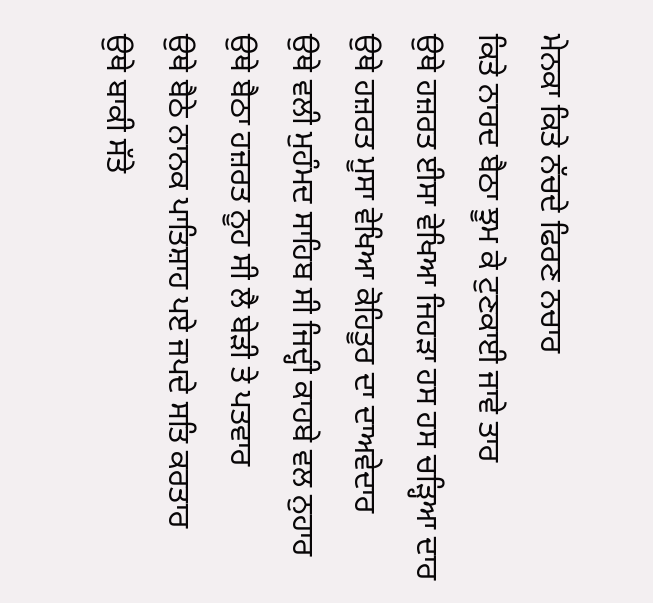ਮੇਨਕਾ ਕਿਤੇ ਨੱਚਦੇ ਫਿਰਣ ਨਚਾਰ
ਕਿਤੇ ਨਾਰਦ ਬੈਠਾ ਝੂਮ ਕੇ ਟੁਣਕਾਈ ਜਾਵੇ ਤਾਰ
ਉਥੇ ਹਜ਼ਰਤ ਈਸਾ ਵੇਖਿਆ ਜਿਹੜਾ ਹਸ ਹਸ ਚੜ੍ਹਿਆ ਦਾਰ
ਉਥੇ ਹਜ਼ਰਤ ਮੂਸਾ ਵੇਖਿਆ ਕੋਹਿਤੂਰ ਦਾ ਦਾਅਵੇਦਾਰ
ਉਥੇ ਵਲੀ ਮੁਹੰਮਦ ਸਾਹਿਬ ਸੀ ਜਿਦ੍ਹੀ ਕਾਹਬੇ ਵਲ ਨੁਹਾਰ
ਉਥੇ ਬੈਠਾ ਹਜ਼ਰਤ ਨੂਹ ਸੀ ਲੈ ਬੇੜੀ ਤੇ ਪਤਵਾਰ
ਉਥੇ ਬੈਠੇ ਨਾਨਕ ਪਾਤਿਸ਼ਾਹ ਪਏ ਜਪਦੇ ਸਤਿ ਕਰਤਾਰ
ਉਥੇ ਬਾਕੀ ਸੱਤੇ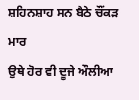ਸ਼ਹਿਨਸ਼ਾਹ ਸਨ ਬੈਠੇ ਚੌਂਕੜ ਮਾਰ
ਉਥੇ ਹੋਰ ਵੀ ਦੂਜੇ ਔਲੀਆ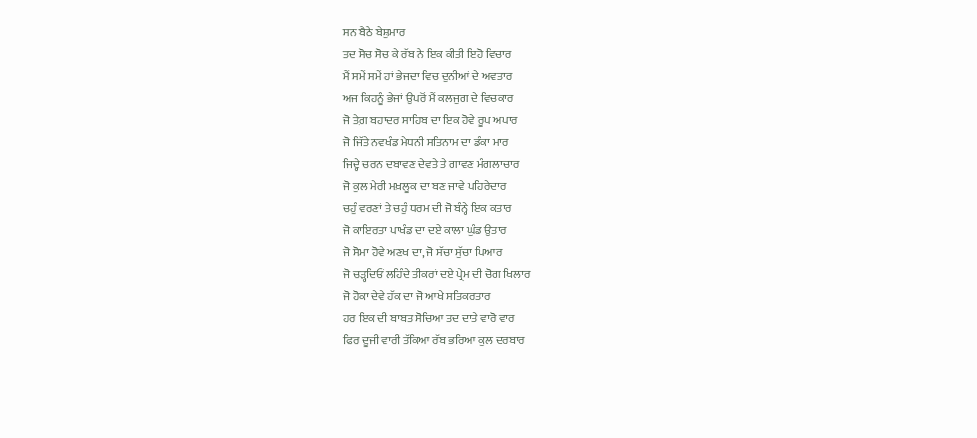ਸਨ ਬੈਠੇ ਬੇਸ਼ੁਮਾਰ
ਤਦ ਸੋਚ ਸੋਚ ਕੇ ਰੱਬ ਨੇ ਇਕ ਕੀਤੀ ਇਹੋ ਵਿਚਾਰ
ਮੈਂ ਸਮੇਂ ਸਮੇਂ ਹਾਂ ਭੇਜਦਾ ਵਿਚ ਦੁਨੀਆਂ ਦੇ ਅਵਤਾਰ
ਅਜ ਕਿਹਨੂੰ ਭੇਜਾਂ ਉਪਰੋਂ ਮੈਂ ਕਲਜੁਗ ਦੇ ਵਿਚਕਾਰ
ਜੋ ਤੇਗ਼ ਬਹਾਦਰ ਸਾਹਿਬ ਦਾ ਇਕ ਹੋਵੇ ਰੂਪ ਅਪਾਰ
ਜੋ ਜਿੱਤੇ ਨਵਖੰਡ ਮੇਧਨੀ ਸਤਿਨਾਮ ਦਾ ਡੰਕਾ ਮਾਰ
ਜਿਦ੍ਹੇ ਚਰਨ ਦਬਾਵਣ ਦੇਵਤੇ ਤੇ ਗਾਵਣ ਮੰਗਲਾਚਾਰ
ਜੋ ਕੁਲ ਮੇਰੀ ਮਖ਼ਲੂਕ ਦਾ ਬਣ ਜਾਵੇ ਪਹਿਰੇਦਾਰ
ਚਹੁੰ ਵਰਣਾਂ ਤੇ ਚਹੁੰ ਧਰਮ ਦੀ ਜੋ ਬੰਨ੍ਹੇ ਇਕ ਕਤਾਰ
ਜੋ ਕਾਇਰਤਾ ਪਾਖੰਡ ਦਾ ਦਏ ਕਾਲਾ ਘੁੰਡ ਉਤਾਰ
ਜੋ ਸੋਮਾ ਹੋਵੇ ਅਣਖ ਦਾ, ਜੋ ਸੱਚਾ ਸੁੱਚਾ ਪਿਆਰ
ਜੋ ਚੜ੍ਹਦਿਓਂ ਲਹਿੰਦੇ ਤੀਕਰਾਂ ਦਏ ਪ੍ਰੇਮ ਦੀ ਚੋਗ ਖਿਲਾਰ
ਜੋ ਹੋਕਾ ਦੇਵੇ ਹੱਕ ਦਾ ਜੋ ਆਖੇ ਸਤਿਕਰਤਾਰ
ਹਰ ਇਕ ਦੀ ਬਾਬਤ ਸੋਚਿਆ ਤਦ ਦਾਤੇ ਵਾਰੋ ਵਾਰ
ਫਿਰ ਦੂਜੀ ਵਾਰੀ ਤੱਕਿਆ ਰੱਬ ਭਰਿਆ ਕੁਲ ਦਰਬਾਰ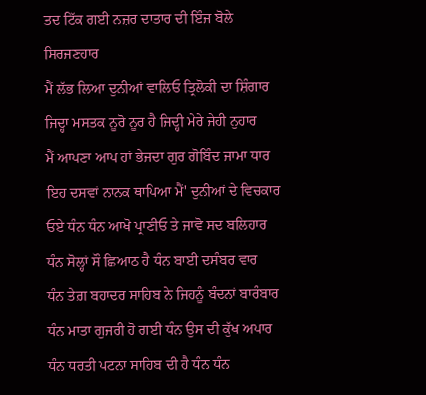ਤਦ ਟਿੱਕ ਗਈ ਨਜ਼ਰ ਦਾਤਾਰ ਦੀ ਇੰਜ ਬੋਲੇ ਸਿਰਜਣਹਾਰ
ਮੈਂ ਲੱਭ ਲਿਆ ਦੁਨੀਆਂ ਵਾਲਿਓ ਤ੍ਰਿਲੋਕੀ ਦਾ ਸ਼ਿੰਗਾਰ
ਜਿਦ੍ਹਾ ਮਸਤਕ ਨੂਰੋ ਨੂਰ ਹੈ ਜਿਦ੍ਹੀ ਮੇਰੇ ਜੇਹੀ ਨੁਹਾਰ
ਮੈਂ ਆਪਣਾ ਆਪ ਹਾਂ ਭੇਜਦਾ ਗੁਰ ਗੋਬਿੰਦ ਜਾਮਾ ਧਾਰ
ਇਹ ਦਸਵਾਂ ਨਾਨਕ ਥਾਪਿਆ ਮੈਂ' ਦੁਨੀਆਂ ਦੇ ਵਿਚਕਾਰ
ਓਏ ਧੰਨ ਧੰਨ ਆਖੋ ਪ੍ਰਾਣੀਓ ਤੇ ਜਾਵੋ ਸਦ ਬਲਿਹਾਰ
ਧੰਨ ਸੋਲ੍ਹਾਂ ਸੌ ਛਿਆਠ ਹੈ ਧੰਨ ਬਾਈ ਦਸੰਬਰ ਵਾਰ
ਧੰਨ ਤੇਗ਼ ਬਹਾਦਰ ਸਾਹਿਬ ਨੇ ਜਿਹਨੂੰ ਬੰਦਨਾਂ ਬਾਰੰਬਾਰ
ਧੰਨ ਮਾਤਾ ਗੁਜਰੀ ਹੋ ਗਈ ਧੰਨ ਉਸ ਦੀ ਕੁੱਖ ਅਪਾਰ
ਧੰਨ ਧਰਤੀ ਪਟਨਾ ਸਾਹਿਬ ਦੀ ਹੈ ਧੰਨ ਧੰਨ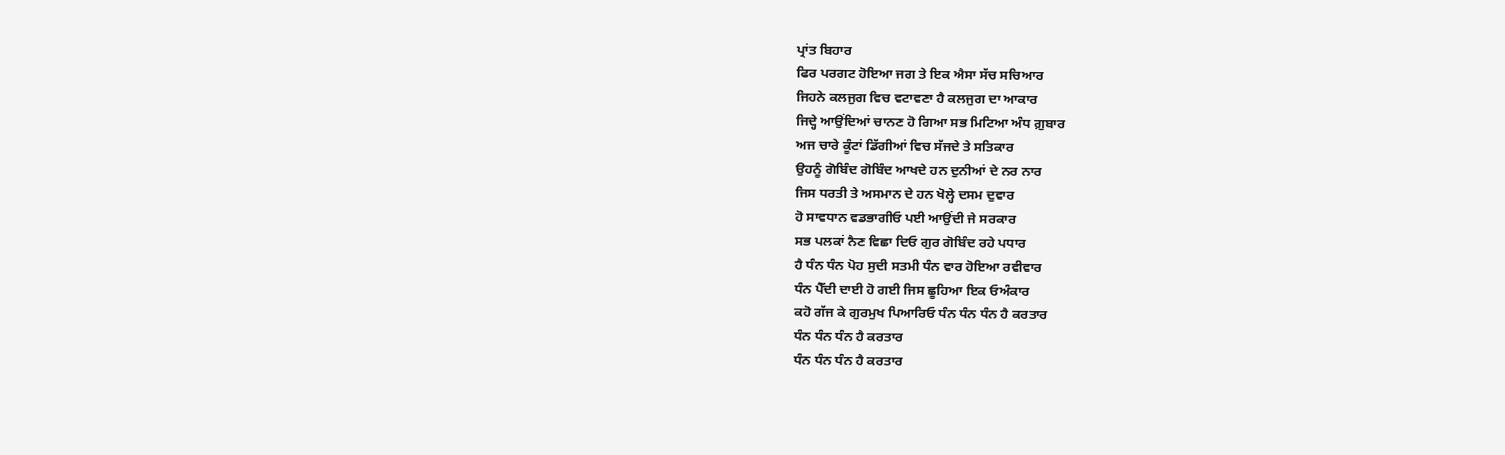ਪ੍ਰਾਂਤ ਬਿਹਾਰ
ਫਿਰ ਪਰਗਟ ਹੋਇਆ ਜਗ ਤੇ ਇਕ ਐਸਾ ਸੱਚ ਸਚਿਆਰ
ਜਿਹਨੇ ਕਲਜੁਗ ਵਿਚ ਵਟਾਵਣਾ ਹੈ ਕਲਜੁਗ ਦਾ ਆਕਾਰ
ਜਿਦ੍ਹੇ ਆਉਂਦਿਆਂ ਚਾਨਣ ਹੋ ਗਿਆ ਸਭ ਮਿਟਿਆ ਅੰਧ ਗ਼ੁਬਾਰ
ਅਜ ਚਾਰੇ ਕੂੰਟਾਂ ਡਿੱਗੀਆਂ ਵਿਚ ਸੱਜਦੇ ਤੇ ਸਤਿਕਾਰ
ਉਹਨੂੰ ਗੋਬਿੰਦ ਗੋਬਿੰਦ ਆਖਦੇ ਹਨ ਦੁਨੀਆਂ ਦੇ ਨਰ ਨਾਰ
ਜਿਸ ਧਰਤੀ ਤੇ ਅਸਮਾਨ ਦੇ ਹਨ ਖੋਲ੍ਹੇ ਦਸਮ ਦੁਵਾਰ
ਹੋ ਸਾਵਧਾਨ ਵਡਭਾਗੀਓ ਪਈ ਆਉਂਦੀ ਜੇ ਸਰਕਾਰ
ਸਭ ਪਲਕਾਂ ਨੈਣ ਵਿਛਾ ਦਿਓ ਗੁਰ ਗੋਬਿੰਦ ਰਹੇ ਪਧਾਰ
ਹੈ ਧੰਨ ਧੰਨ ਪੋਹ ਸੁਦੀ ਸਤਮੀ ਧੰਨ ਵਾਰ ਹੋਇਆ ਰਵੀਵਾਰ
ਧੰਨ ਪੈੱਦੀ ਦਾਈ ਹੋ ਗਈ ਜਿਸ ਛੂਹਿਆ ਇਕ ਓਅੰਕਾਰ
ਕਹੋ ਗੱਜ ਕੇ ਗੁਰਮੁਖ ਪਿਆਰਿਓ ਧੰਨ ਧੰਨ ਧੰਨ ਹੈ ਕਰਤਾਰ
ਧੰਨ ਧੰਨ ਧੰਨ ਹੈ ਕਰਤਾਰ
ਧੰਨ ਧੰਨ ਧੰਨ ਹੈ ਕਰਤਾਰ